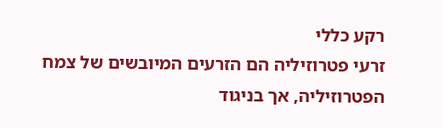רקע כללי
זרעי פטרוזיליה הם הזרעים המיובשים של צמח הפטרוזיליה, אך בניגוד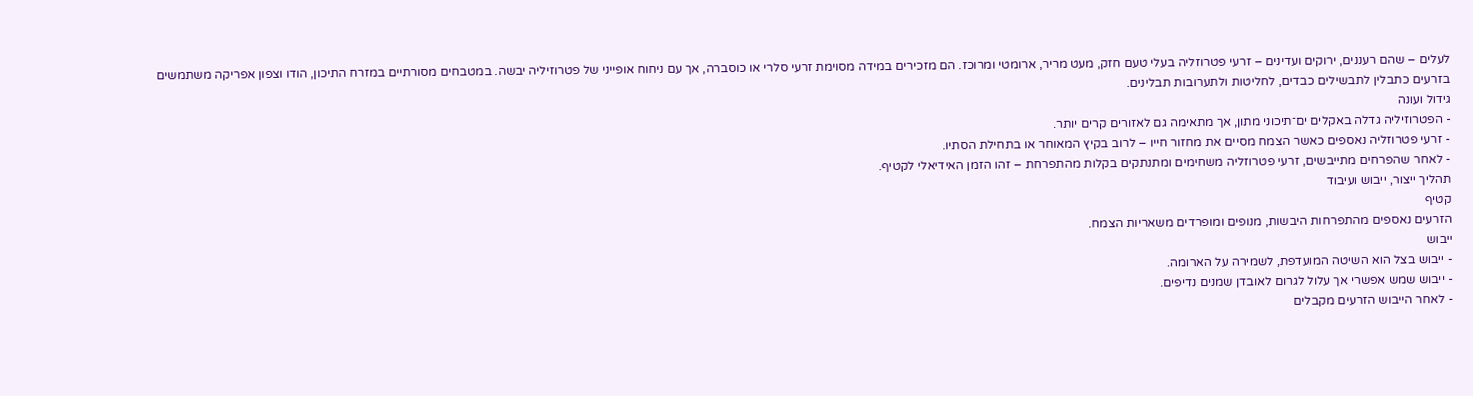לעלים – שהם רעננים, ירוקים ועדינים – זרעי פטרוזליה בעלי טעם חזק, מעט מריר, ארומטי ומרוכז. הם מזכירים במידה מסוימת זרעי סלרי או כוסברה, אך עם ניחוח אופייני של פטרוזיליה יבשה. במטבחים מסורתיים במזרח התיכון, הודו וצפון אפריקה משתמשים בזרעים כתבלין לתבשילים כבדים, לחליטות ולתערובות תבלינים.
גידול ועונה
- הפטרוזיליה גדלה באקלים ים־תיכוני מתון, אך מתאימה גם לאזורים קרים יותר.
- זרעי פטרוזליה נאספים כאשר הצמח מסיים את מחזור חייו – לרוב בקיץ המאוחר או בתחילת הסתיו.
- לאחר שהפרחים מתייבשים, זרעי פטרוזליה משחימים ומתנתקים בקלות מהתפרחת – זהו הזמן האידיאלי לקטיף.
תהליך ייצור, ייבוש ועיבוד
קטיף
הזרעים נאספים מהתפרחות היבשות, מנופים ומופרדים משאריות הצמח.
ייבוש
- ייבוש בצל הוא השיטה המועדפת, לשמירה על הארומה.
- ייבוש שמש אפשרי אך עלול לגרום לאובדן שמנים נדיפים.
- לאחר הייבוש הזרעים מקבלים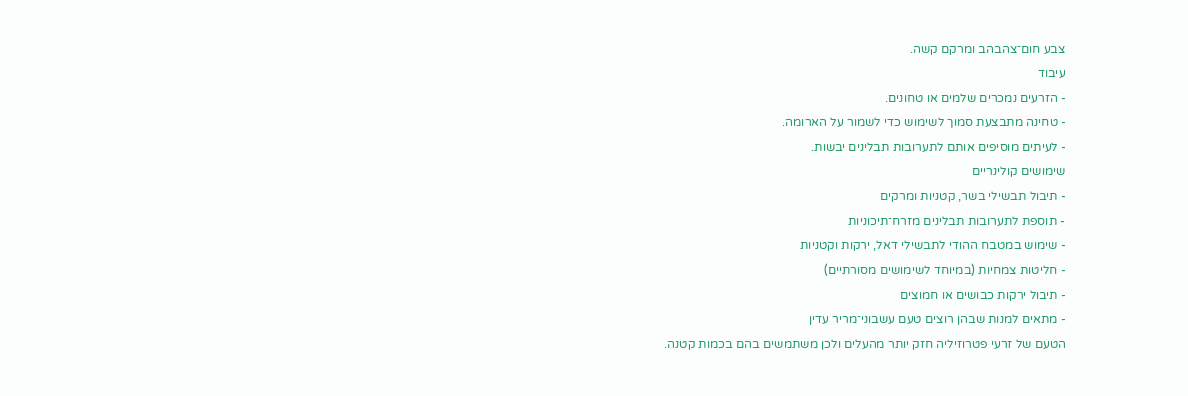צבע חום־צהבהב ומרקם קשה.
עיבוד
- הזרעים נמכרים שלמים או טחונים.
- טחינה מתבצעת סמוך לשימוש כדי לשמור על הארומה.
- לעיתים מוסיפים אותם לתערובות תבלינים יבשות.
שימושים קולינריים
- תיבול תבשילי בשר, קטניות ומרקים
- תוספת לתערובות תבלינים מזרח־תיכוניות
- שימוש במטבח ההודי לתבשילי דאל, ירקות וקטניות
- חליטות צמחיות (במיוחד לשימושים מסורתיים)
- תיבול ירקות כבושים או חמוצים
- מתאים למנות שבהן רוצים טעם עשבוני־מריר עדין
הטעם של זרעי פטרוזיליה חזק יותר מהעלים ולכן משתמשים בהם בכמות קטנה.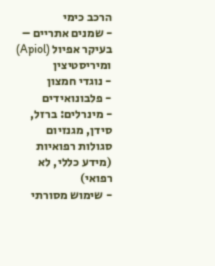הרכב כימי
- שמנים אתריים – בעיקר אפיול (Apiol) ומיריסטיצין
- נוגדי חמצון
- פלבונואידים
- מינרלים: ברזל, סידן, מגנזיום
סגולות רפואיות (מידע כללי, לא רפואי)
- שימוש מסורתי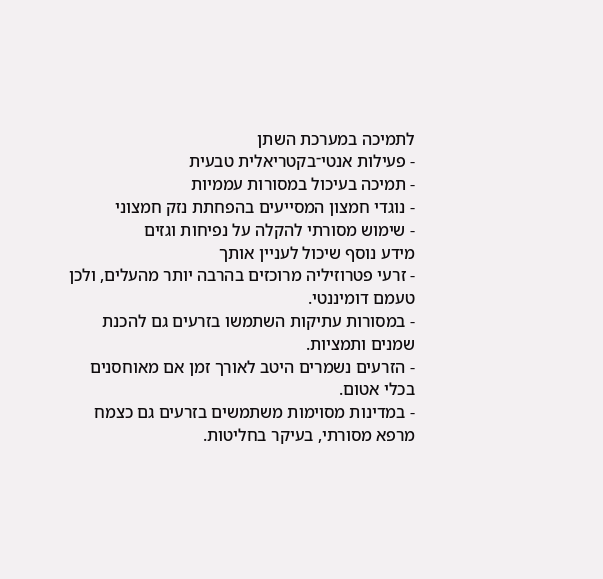לתמיכה במערכת השתן
- פעילות אנטי־בקטריאלית טבעית
- תמיכה בעיכול במסורות עממיות
- נוגדי חמצון המסייעים בהפחתת נזק חמצוני
- שימוש מסורתי להקלה על נפיחות וגזים
מידע נוסף שיכול לעניין אותך
- זרעי פטרוזיליה מרוכזים בהרבה יותר מהעלים, ולכן טעמם דומיננטי.
- במסורות עתיקות השתמשו בזרעים גם להכנת שמנים ותמציות.
- הזרעים נשמרים היטב לאורך זמן אם מאוחסנים בכלי אטום.
- במדינות מסוימות משתמשים בזרעים גם כצמח מרפא מסורתי, בעיקר בחליטות.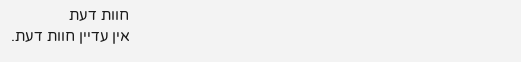חוות דעת
אין עדיין חוות דעת.